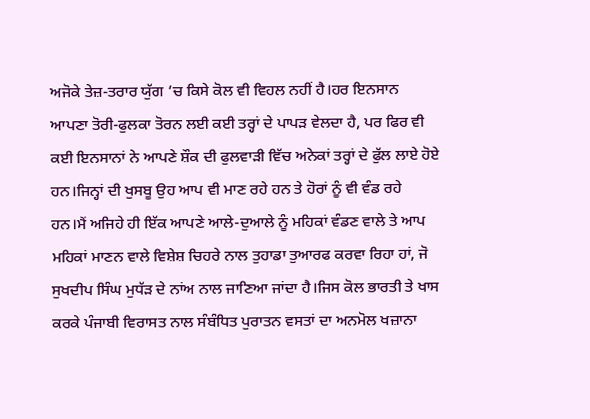ਅਜੋਕੇ ਤੇਜ਼-ਤਰਾਰ ਯੁੱਗ ’ਚ ਕਿਸੇ ਕੋਲ ਵੀ ਵਿਹਲ ਨਹੀਂ ਹੈ।ਹਰ ਇਨਸਾਨ ਆਪਣਾ ਤੋਰੀ-ਫੁਲਕਾ ਤੋਰਨ ਲਈ ਕਈ ਤਰ੍ਹਾਂ ਦੇ ਪਾਪੜ ਵੇਲਦਾ ਹੈ, ਪਰ ਫਿਰ ਵੀ ਕਈ ਇਨਸਾਨਾਂ ਨੇ ਆਪਣੇ ਸ਼ੌਕ ਦੀ ਫੁਲਵਾੜੀ ਵਿੱਚ ਅਨੇਕਾਂ ਤਰ੍ਹਾਂ ਦੇ ਫੁੱਲ ਲਾਏ ਹੋਏ ਹਨ।ਜਿਨ੍ਹਾਂ ਦੀ ਖੁਸਬੂ ਉਹ ਆਪ ਵੀ ਮਾਣ ਰਹੇ ਹਨ ਤੇ ਹੋਰਾਂ ਨੂੰ ਵੀ ਵੰਡ ਰਹੇ ਹਨ।ਮੈਂ ਅਜਿਹੇ ਹੀ ਇੱਕ ਆਪਣੇ ਆਲੇ-ਦੁਆਲੇ ਨੂੰ ਮਹਿਕਾਂ ਵੰਡਣ ਵਾਲੇ ਤੇ ਆਪ ਮਹਿਕਾਂ ਮਾਣਨ ਵਾਲੇ ਵਿਸ਼ੇਸ਼ ਚਿਹਰੇ ਨਾਲ ਤੁਹਾਡਾ ਤੁਆਰਫ ਕਰਵਾ ਰਿਹਾ ਹਾਂ, ਜੋ ਸੁਖਦੀਪ ਸਿੰਘ ਮੁਧੱੜ ਦੇ ਨਾਂਅ ਨਾਲ ਜਾਣਿਆ ਜਾਂਦਾ ਹੈ।ਜਿਸ ਕੋਲ ਭਾਰਤੀ ਤੇ ਖਾਸ ਕਰਕੇ ਪੰਜਾਬੀ ਵਿਰਾਸਤ ਨਾਲ ਸੰਬੰਧਿਤ ਪੁਰਾਤਨ ਵਸਤਾਂ ਦਾ ਅਨਮੋਲ ਖਜ਼ਾਨਾ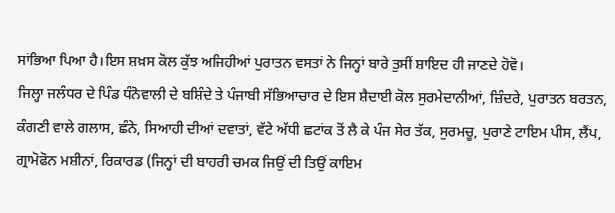ਸਾਂਭਿਆ ਪਿਆ ਹੈ।ਇਸ ਸ਼ਖ਼ਸ ਕੋਲ ਕੁੱਝ ਅਜਿਹੀਆਂ ਪੁਰਾਤਨ ਵਸਤਾਂ ਨੇ ਜਿਨ੍ਹਾਂ ਬਾਰੇ ਤੁਸੀਂ ਸ਼ਾਇਦ ਹੀ ਜਾਣਦੇ ਹੋਵੋ।
ਜਿਲ੍ਹਾ ਜਲੰਧਰ ਦੇ ਪਿੰਡ ਧੰਨੋਵਾਲੀ ਦੇ ਬਸ਼ਿੰਦੇ ਤੇ ਪੰਜਾਬੀ ਸੱਭਿਆਚਾਰ ਦੇ ਇਸ ਸ਼ੈਦਾਈ ਕੋਲ ਸੁਰਮੇਦਾਨੀਆਂ, ਜ਼ਿੰਦਰੇ, ਪੁਰਾਤਨ ਬਰਤਨ, ਕੰਗਣੀ ਵਾਲੇ ਗਲਾਸ, ਛੰਨੇ, ਸਿਆਹੀ ਦੀਆਂ ਦਵਾਤਾਂ, ਵੱਟੇ ਅੱਧੀ ਛਟਾਂਕ ਤੋਂ ਲੈ ਕੇ ਪੰਜ ਸੇਰ ਤੱਕ, ਸੁਰਮਚੂ, ਪੁਰਾਣੇ ਟਾਇਮ ਪੀਸ, ਲੈਂਪ, ਗ੍ਰਾਮੋਫੋਨ ਮਸ਼ੀਨਾਂ, ਰਿਕਾਰਡ (ਜਿਨ੍ਹਾਂ ਦੀ ਬਾਹਰੀ ਚਮਕ ਜਿਉਂ ਦੀ ਤਿਉਂ ਕਾਇਮ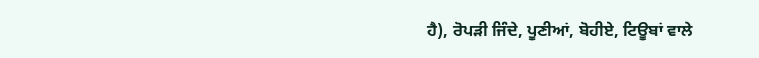ਹੈ), ਰੋਪੜੀ ਜਿੰਦੇ, ਪੂਣੀਆਂ, ਬੋਹੀਏ, ਟਿਊਬਾਂ ਵਾਲੇ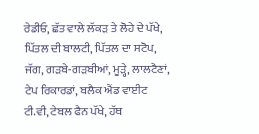ਰੇਡੀਓ, ਛੱਤ ਵਾਲੇ ਲੱਕੜ ਤੇ ਲੋਹੇ ਦੇ ਪੱਖੇ, ਪਿੱਤਲ ਦੀ ਬਾਲਟੀ, ਪਿੱਤਲ ਦਾ ਸਟੋਪ, ਜੱਗ, ਗੜਬੇ-ਗੜਬੀਆਂ, ਮੂੜ੍ਹੇ, ਲਾਲਟੈਣਾਂ, ਟੇਪ ਰਿਕਾਰਡਾਂ, ਬਲੈਕ ਐਂਡ ਵਾਈਟ ਟੀ.ਵੀ, ਟੇਬਲ ਫੈਨ ਪੱਖੇ, ਹੱਥ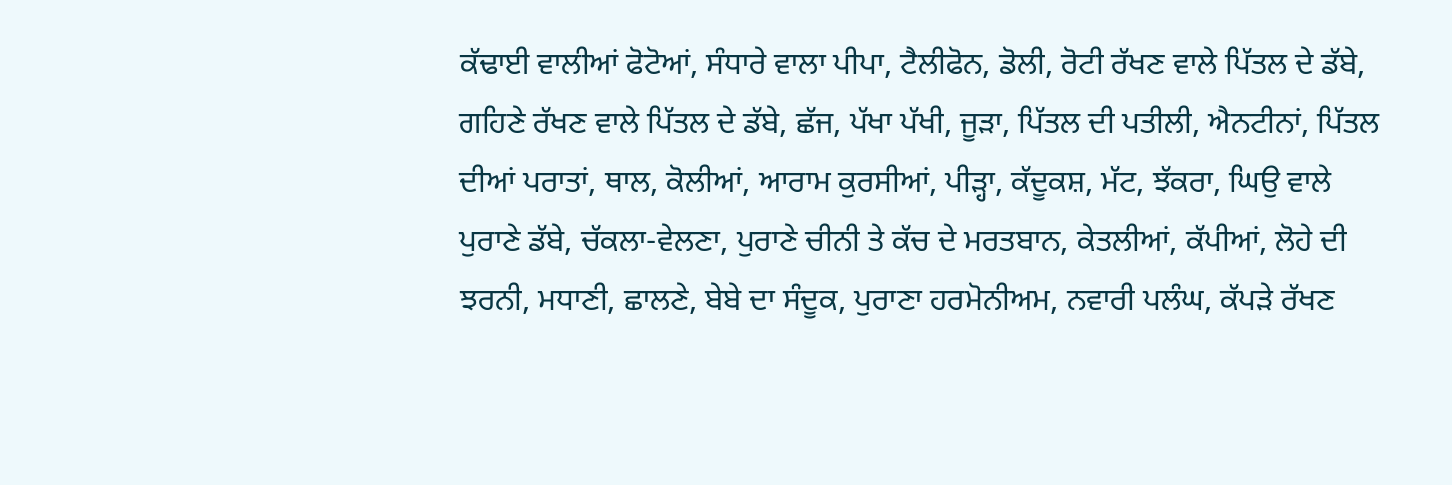ਕੱਢਾਈ ਵਾਲੀਆਂ ਫੋਟੋਆਂ, ਸੰਧਾਰੇ ਵਾਲਾ ਪੀਪਾ, ਟੈਲੀਫੋਨ, ਡੋਲੀ, ਰੋਟੀ ਰੱਖਣ ਵਾਲੇ ਪਿੱਤਲ ਦੇ ਡੱਬੇ, ਗਹਿਣੇ ਰੱਖਣ ਵਾਲੇ ਪਿੱਤਲ ਦੇ ਡੱਬੇ, ਛੱਜ, ਪੱਖਾ ਪੱਖੀ, ਜੂੜਾ, ਪਿੱਤਲ ਦੀ ਪਤੀਲੀ, ਐਨਟੀਨਾਂ, ਪਿੱਤਲ ਦੀਆਂ ਪਰਾਤਾਂ, ਥਾਲ, ਕੋਲੀਆਂ, ਆਰਾਮ ਕੁਰਸੀਆਂ, ਪੀੜ੍ਹਾ, ਕੱਦੂਕਸ਼, ਮੱਟ, ਝੱਕਰਾ, ਘਿਉ ਵਾਲੇ ਪੁਰਾਣੇ ਡੱਬੇ, ਚੱਕਲਾ-ਵੇਲਣਾ, ਪੁਰਾਣੇ ਚੀਨੀ ਤੇ ਕੱਚ ਦੇ ਮਰਤਬਾਨ, ਕੇਤਲੀਆਂ, ਕੱਪੀਆਂ, ਲੋਹੇ ਦੀ ਝਰਨੀ, ਮਧਾਣੀ, ਛਾਲਣੇ, ਬੇਬੇ ਦਾ ਸੰਦੂਕ, ਪੁਰਾਣਾ ਹਰਮੋਨੀਅਮ, ਨਵਾਰੀ ਪਲੰਘ, ਕੱਪੜੇ ਰੱਖਣ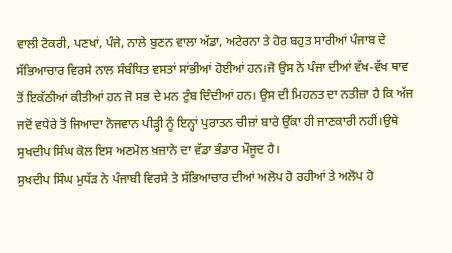ਵਾਲੀ ਟੋਕਰੀ, ਪਣਖਾਂ, ਪੰਜੇ, ਨਾਲੇ ਬੁਣਨ ਵਾਲਾ ਅੱਡਾ, ਅਟੇਰਨਾ ਤੇ ਹੋਰ ਬਹੁਤ ਸਾਰੀਆਂ ਪੰਜਾਬ ਦੇ ਸੱਭਿਆਚਾਰ ਵਿਰਸੇ ਨਾਲ ਸੰਬੰਧਿਤ ਵਸਤਾਂ ਸਾਂਭੀਆਂ ਹੋਈਆਂ ਹਨ।ਜੋ ਉਸ ਨੇ ਪੰਜਾ ਦੀਆਂ ਵੱਖ-ਵੱਖ ਥਾਵ ਤੋਂ ਇਕੱਠੀਆਂ ਕੀਤੀਆਂ ਹਨ ਜੋ ਸਭ ਦੇ ਮਨ ਟੁੰਬ ਦਿੰਦੀਆਂ ਹਨ। ਉਸ ਦੀ ਮਿਹਨਤ ਦਾ ਨਤੀਜ਼ਾ ਹੈ ਕਿ ਅੱਜ ਜਦੋਂ ਵਧੇਰੇ ਤੋਂ ਜਿਆਦਾ ਨੋਜਵਾਨ ਪੀੜ੍ਹੀ ਨੂੰ ਇਨ੍ਹਾਂ ਪੁਰਾਤਨ ਚੀਜ਼ਾਂ ਬਾਰੇ ਉੱਕਾ ਹੀ ਜਾਣਕਾਰੀ ਨਹੀਂ।ਉਥੇ ਸੁਖਦੀਪ ਸਿੰਘ ਕੋਲ ਇਸ ਅਣਮੋਲ ਖ਼ਜ਼ਾਨੇ ਦਾ ਵੱਡਾ ਭੰਡਾਰ ਮੌਜੂਦ ਹੈ।
ਸੁਖਦੀਪ ਸਿੰਘ ਮੁਧੱੜ ਨੇ ਪੰਜਾਬੀ ਵਿਰਸੇ ਤੇ ਸੱਭਿਆਚਾਰ ਦੀਆਂ ਅਲੋਪ ਹੋ ਰਹੀਆਂ ਤੇ ਅਲੋਪ ਹੋ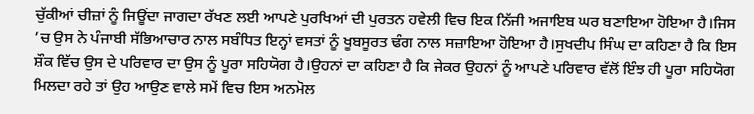ਚੁੱਕੀਆਂ ਚੀਜ਼ਾਂ ਨੂੰ ਜਿਊਂਦਾ ਜਾਗਦਾ ਰੱਖਣ ਲਈ ਆਪਣੇ ਪੁਰਖਿਆਂ ਦੀ ਪੁਰਤਨ ਹਵੇਲੀ ਵਿਚ ਇਕ ਨਿੱਜੀ ਅਜਾਇਬ ਘਰ ਬਣਾਇਆ ਹੋਇਆ ਹੈ।ਜਿਸ ’ਚ ਉਸ ਨੇ ਪੰਜਾਬੀ ਸੱਭਿਆਚਾਰ ਨਾਲ ਸਬੰਧਿਤ ਇਨ੍ਹਾਂ ਵਸਤਾਂ ਨੂੰ ਖੂਬਸੂਰਤ ਢੰਗ ਨਾਲ ਸਜ਼ਾਇਆ ਹੋਇਆ ਹੈ।ਸੁਖਦੀਪ ਸਿੰਘ ਦਾ ਕਹਿਣਾ ਹੈ ਕਿ ਇਸ ਸ਼ੌਕ ਵਿੱਚ ਉਸ ਦੇ ਪਰਿਵਾਰ ਦਾ ਉਸ ਨੂੰ ਪੂਰਾ ਸਹਿਯੋਗ ਹੈ।ਉਹਨਾਂ ਦਾ ਕਹਿਣਾ ਹੈ ਕਿ ਜੇਕਰ ਉਹਨਾਂ ਨੂੰ ਆਪਣੇ ਪਰਿਵਾਰ ਵੱਲੋਂ ਇੰਝ ਹੀ ਪੂਰਾ ਸਹਿਯੋਗ ਮਿਲਦਾ ਰਹੇ ਤਾਂ ਉਹ ਆਉਣ ਵਾਲੇ ਸਮੇਂ ਵਿਚ ਇਸ ਅਨਮੋਲ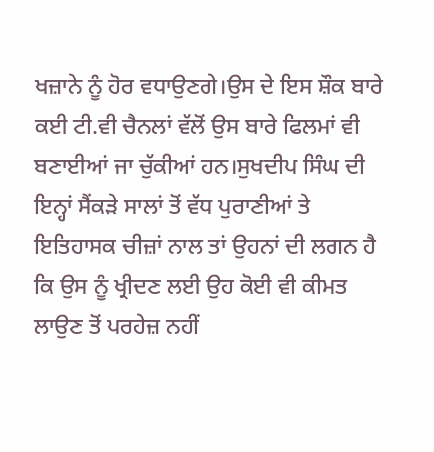ਖਜ਼ਾਨੇ ਨੂੰ ਹੋਰ ਵਧਾਉਣਗੇ।ਉਸ ਦੇ ਇਸ ਸ਼ੌਕ ਬਾਰੇ ਕਈ ਟੀ.ਵੀ ਚੈਨਲਾਂ ਵੱਲੋਂ ਉਸ ਬਾਰੇ ਫਿਲਮਾਂ ਵੀ ਬਣਾਈਆਂ ਜਾ ਚੁੱਕੀਆਂ ਹਨ।ਸੁਖਦੀਪ ਸਿੰਘ ਦੀ ਇਨ੍ਹਾਂ ਸੈਂਕੜੇ ਸਾਲਾਂ ਤੋਂ ਵੱਧ ਪੁਰਾਣੀਆਂ ਤੇ ਇਤਿਹਾਸਕ ਚੀਜ਼ਾਂ ਨਾਲ ਤਾਂ ਉਹਨਾਂ ਦੀ ਲਗਨ ਹੈ ਕਿ ਉਸ ਨੂੰ ਖ੍ਰੀਦਣ ਲਈ ਉਹ ਕੋਈ ਵੀ ਕੀਮਤ ਲਾਉਣ ਤੋਂ ਪਰਹੇਜ਼ ਨਹੀਂ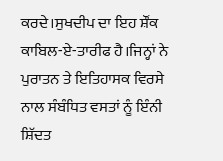ਕਰਦੇ।ਸੁਖਦੀਪ ਦਾ ਇਹ ਸ਼ੌਂਕ ਕਾਬਿਲ-ਏ-ਤਾਰੀਫ ਹੈ।ਜਿਨ੍ਹਾਂ ਨੇ ਪੁਰਾਤਨ ਤੇ ਇਤਿਹਾਸਕ ਵਿਰਸੇ ਨਾਲ ਸੰਬੰਧਿਤ ਵਸਤਾਂ ਨੂੰ ਇੰਨੀ ਸ਼ਿੱਦਤ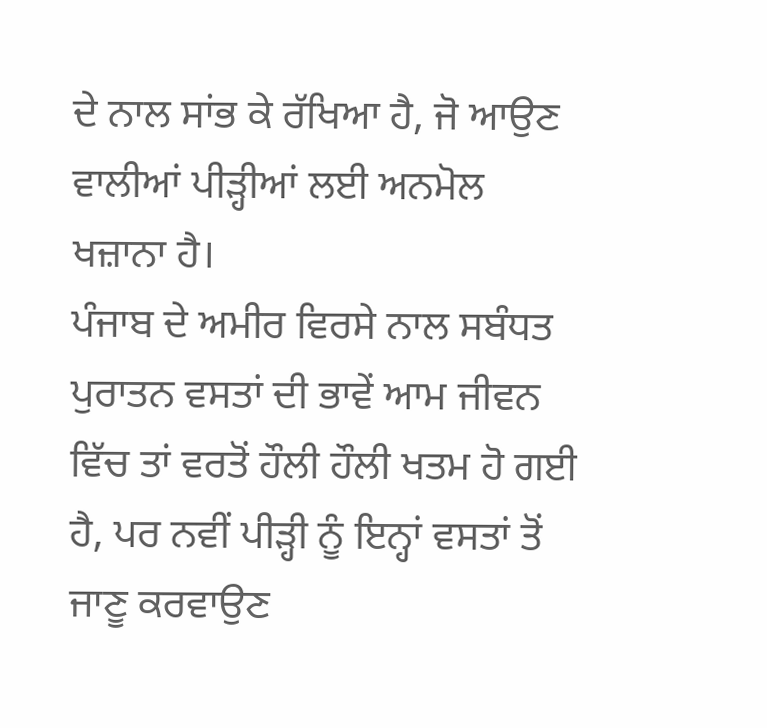ਦੇ ਨਾਲ ਸਾਂਭ ਕੇ ਰੱਖਿਆ ਹੈ, ਜੋ ਆਉਣ ਵਾਲੀਆਂ ਪੀੜ੍ਹੀਆਂ ਲਈ ਅਨਮੋਲ ਖਜ਼ਾਨਾ ਹੈ।
ਪੰਜਾਬ ਦੇ ਅਮੀਰ ਵਿਰਸੇ ਨਾਲ ਸਬੰਧਤ ਪੁਰਾਤਨ ਵਸਤਾਂ ਦੀ ਭਾਵੇਂ ਆਮ ਜੀਵਨ ਵਿੱਚ ਤਾਂ ਵਰਤੋਂ ਹੌਲੀ ਹੌਲੀ ਖਤਮ ਹੋ ਗਈ ਹੈ, ਪਰ ਨਵੀਂ ਪੀੜ੍ਹੀ ਨੂੰ ਇਨ੍ਹਾਂ ਵਸਤਾਂ ਤੋਂ ਜਾਣੂ ਕਰਵਾਉਣ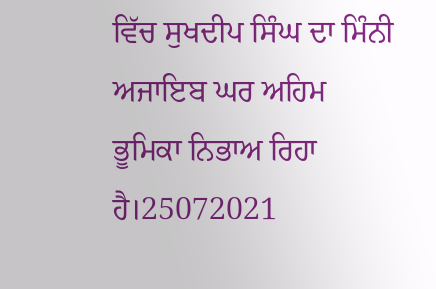ਵਿੱਚ ਸੁਖਦੀਪ ਸਿੰਘ ਦਾ ਮਿੰਨੀ ਅਜਾਇਬ ਘਰ ਅਹਿਮ ਭੂਮਿਕਾ ਨਿਭਾਅ ਰਿਹਾ ਹੈ।25072021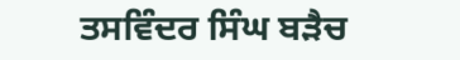ਤਸਵਿੰਦਰ ਸਿੰਘ ਬੜੈਚ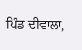ਪਿੰਡ ਦੀਵਾਲਾ,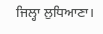ਜਿਲ੍ਹਾ ਲੁਧਿਆਣਾ।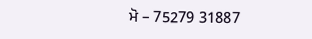ਮੋ – 75279 31887